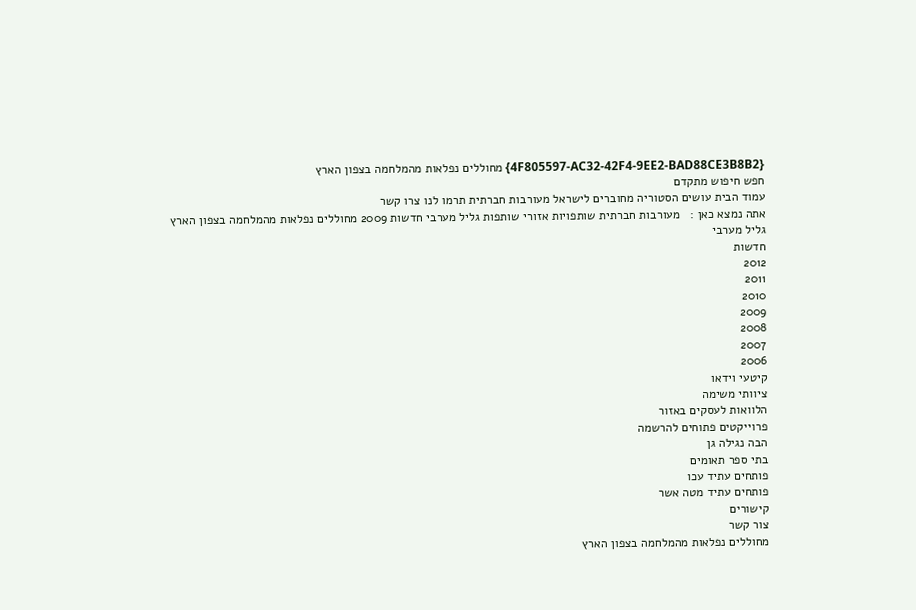{4F805597-AC32-42F4-9EE2-BAD88CE3B8B2} מחוללים נפלאות מהמלחמה בצפון הארץ
חפש חיפוש מתקדם
עמוד הבית עושים הסטוריה מחוברים לישראל מעורבות חברתית תרמו לנו צרו קשר
אתה נמצא כאן :   מעורבות חברתית שותפויות אזורי שותפות גליל מערבי חדשות 2009 מחוללים נפלאות מהמלחמה בצפון הארץ
גליל מערבי
חדשות
2012
2011
2010
2009
2008
2007
2006
קיטעי וידאו
ציוותי משימה
הלוואות לעסקים באזור
פרוייקטים פתוחים להרשמה
הבה נגילה גן
בתי ספר תאומים
פותחים עתיד עכו
פותחים עתיד מטה אשר
קישורים
צור קשר
מחוללים נפלאות מהמלחמה בצפון הארץ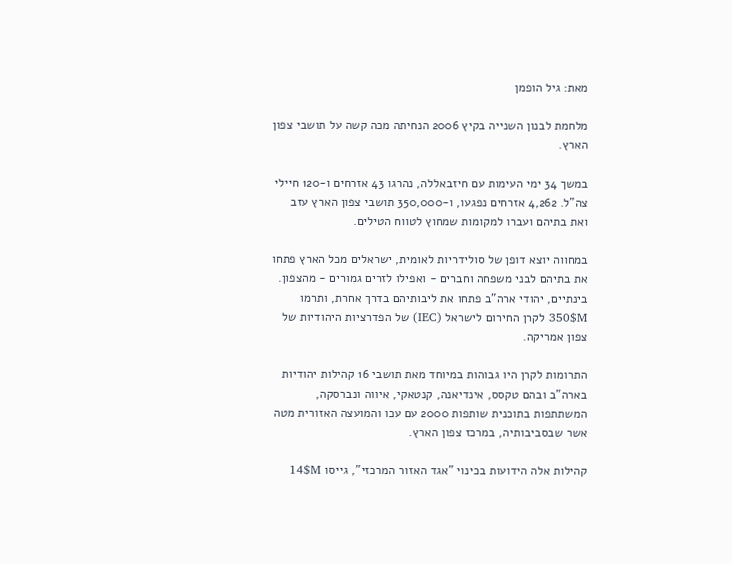מאת: גיל הופמן

מלחמת לבנון השנייה בקיץ 2006 הנחיתה מכה קשה על תושבי צפון הארץ.

במשך 34 ימי העימות עם חיזבאללה, נהרגו 43 אזרחים ו-120 חיילי צה"ל. 4,262 אזרחים נפגעו, ו-350,000 תושבי צפון הארץ עזב ואת בתיהם ועברו למקומות שמחוץ לטווח הטילים.

במחווה יוצא דופן של סולידריות לאומית, ישראלים מכל הארץ פתחו את בתיהם לבני משפחה וחברים - ואפילו לזרים גמורים - מהצפון. בינתיים, יהודי ארה"ב פתחו את ליבותיהם בדרך אחרת, ותרמו 350$M לקרן החירום לישראל (IEC) של הפדרציות היהודיות של צפון אמריקה.

התרומות לקרן היו גבוהות במיוחד מאת תושבי 16 קהילות יהודיות בארה"ב ובהם טקסס, אינדיאנה, קנטאקי, איווה ונברסקה, המשתתפות בתוכנית שותפות 2000 עם עכו והמועצה האזורית מטה אשר שבסביבותיה, במרכז צפון הארץ.

קהילות אלה הידועות בכינוי "אגד האזור המרכזי", גייסו 14$M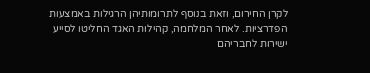לקרן החירום, וזאת בנוסף לתרומותיהן הרגילות באמצעות הפדרציות. לאחר המלחמה, קהילות האגד החליטו לסייע ישירות לחבריהם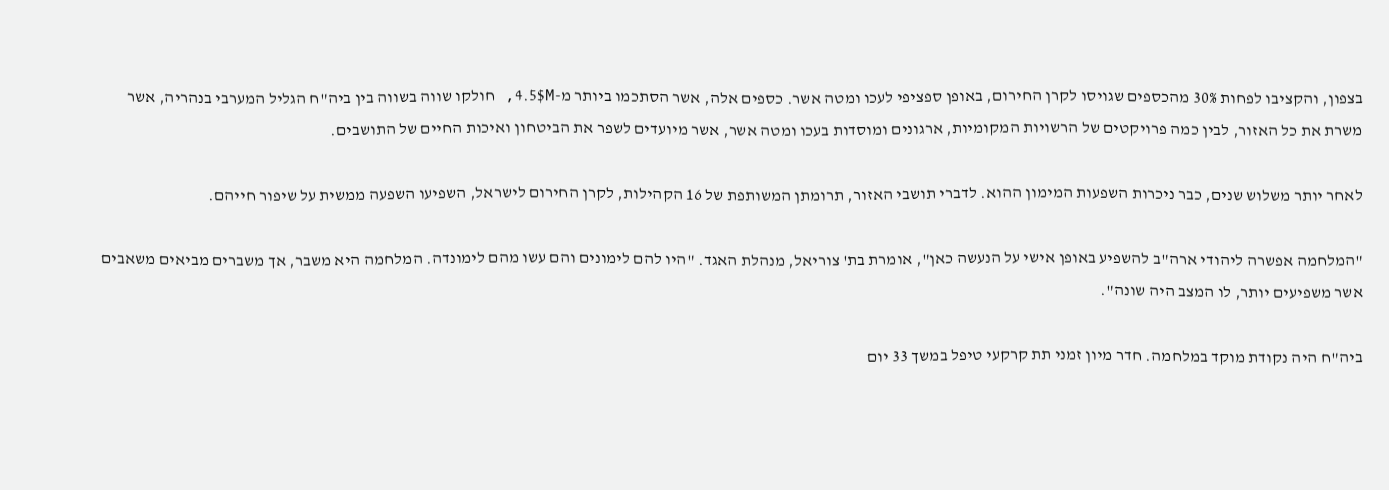בצפון, והקציבו לפחות 30% מהכספים שגויסו לקרן החירום, באופן ספציפי לעכו ומטה אשר. כספים אלה, אשר הסתכמו ביותר מ-4.5$M, חולקו שווה בשווה בין ביה"ח הגליל המערבי בנהריה, אשר משרת את כל האזור, לבין כמה פרויקטים של הרשויות המקומיות, ארגונים ומוסדות בעכו ומטה אשר, אשר מיועדים לשפר את הביטחון ואיכות החיים של התושבים.

לאחר יותר משלוש שנים, כבר ניכרות השפעות המימון ההוא. לדברי תושבי האזור, תרומתן המשותפת של 16 הקהילות, לקרן החירום לישראל, השפיעו השפעה ממשית על שיפור חייהם.

"המלחמה אפשרה ליהודי ארה"ב להשפיע באופן אישי על הנעשה כאן", אומרת בת' צוריאל, מנהלת האגד. "היו להם לימונים והם עשו מהם לימונדה. המלחמה היא משבר, אך משברים מביאים משאבים אשר משפיעים יותר, לו המצב היה שונה".

ביה"ח היה נקודת מוקד במלחמה. חדר מיון זמני תת קרקעי טיפל במשך 33 יום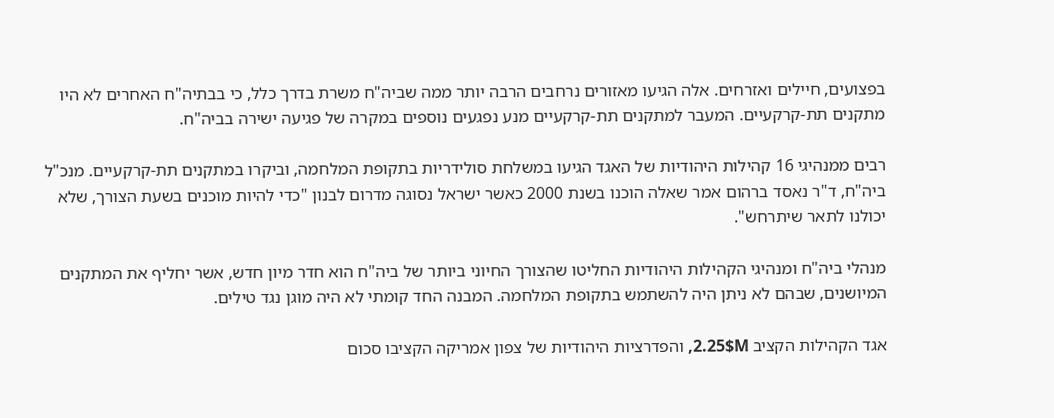בפצועים, חיילים ואזרחים. אלה הגיעו מאזורים נרחבים הרבה יותר ממה שביה"ח משרת בדרך כלל, כי בבתיה"ח האחרים לא היו מתקנים תת-קרקעיים. המעבר למתקנים תת-קרקעיים מנע נפגעים נוספים במקרה של פגיעה ישירה בביה"ח.

רבים ממנהיגי 16 קהילות היהודיות של האגד הגיעו במשלחת סולידריות בתקופת המלחמה, וביקרו במתקנים תת-קרקעיים. מנכ"ל ביה"ח, ד"ר נאסד ברהום אמר שאלה הוכנו בשנת 2000 כאשר ישראל נסוגה מדרום לבנון "כדי להיות מוכנים בשעת הצורך, שלא יכולנו לתאר שיתרחש".

מנהלי ביה"ח ומנהיגי הקהילות היהודיות החליטו שהצורך החיוני ביותר של ביה"ח הוא חדר מיון חדש, אשר יחליף את המתקנים המיושנים, שבהם לא ניתן היה להשתמש בתקופת המלחמה. המבנה החד קומתי לא היה מוגן נגד טילים.

אגד הקהילות הקציב 2.25$M, והפדרציות היהודיות של צפון אמריקה הקציבו סכום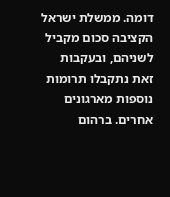דומה. ממשלת ישראל הקציבה סכום מקביל לשניהם, ובעקבות זאת נתקבלו תרומות נוספות מארגונים אחרים. ברהום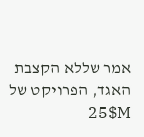אמר שללא הקצבת האגד, הפרויקט של 25$M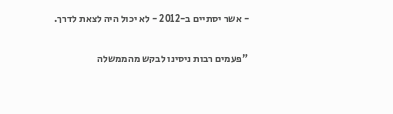- אשר יסתיים ב-2012 - לא יכול היה לצאת לדרך.

"פעמים רבות ניסינו לבקש מהממשלה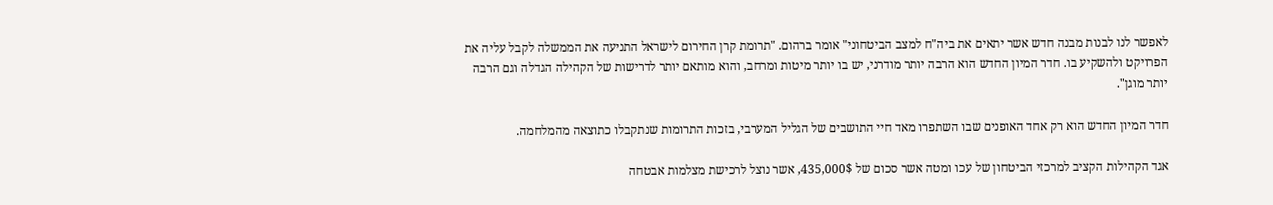לאפשר לנו לבנות מבנה חדש אשר יתאים את ביה"ח למצב הביטחוני" אומר ברהום. "תרומת קרן החירום לישראל התניעה את הממשלה לקבל עליה את הפרויקט ולהשקיע בו. חדר המיון החדש הוא הרבה יותר מודרני, יש בו יותר מיטות ומרחב, והוא מותאם יותר לדרישות של הקהילה הגדלה וגם הרבה יותר מוגן".

חדר המיון החדש הוא רק אחד האופנים שבו השתפרו מאד חיי התושבים של הגליל המערבי, בזכות התרומות שנתקבלו כתוצאה מהמלחמה.

אגד הקהילות הקציב למרכזי הביטחון של עכו ומטה אשר סכום של 435,000$, אשר נוצל לרכישת מצלמות אבטחה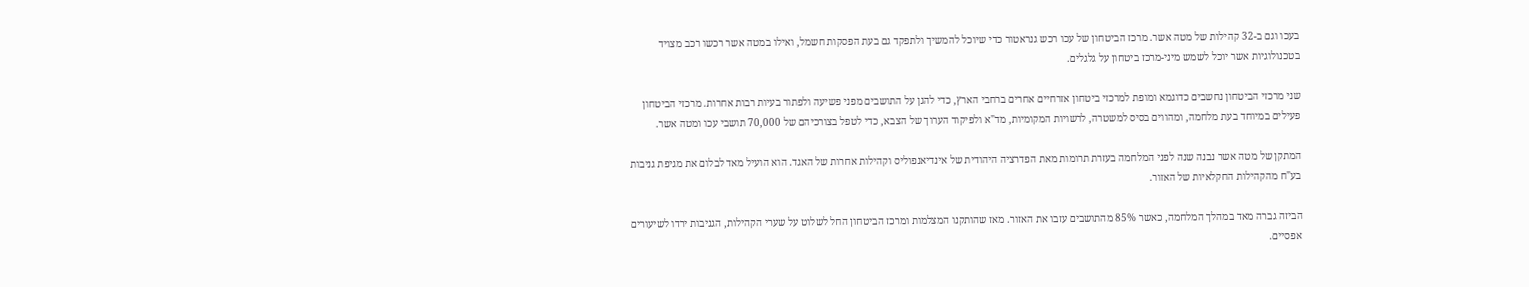בעכו וגם ב-32 קהילות של מטה אשר. מרכז הביטחון של עכו רכש גנראטור כדי שיוכל להמשיך ולתפקד גם בעת הפסקות חשמל, ואילו במטה אשר רכשו רכב מצויד בטכנולוגיות אשר יוכל לשמש מיני-מרכז ביטחון על גלגלים.

שני מרכזי הביטחון נחשבים כדוגמא ומופת למרכזי ביטחון אזרחיים אחרים ברחבי הארץ, כדי להגן על התושבים מפני פשיעה ולפתור בעיות רבות אחרות. מרכזי הביטחון פעילים במיוחד בעת מלחמה, ומהווים בסיס למשטרה, לרשויות המקומיות, מד"א ולפיקוד הערוך של הצבא, כדי לטפל בצורכיהם של 70,000 תושבי עכו ומטה אשר.

המתקן של מטה אשר נבנה שנה לפני המלחמה בעזרת תרומות מאת הפדרציה היהודית של אינדיאנפוליס וקהילות אחרות של האגד. הוא הועיל מאד לבלום את מגיפת גניבות בע"ח מהקהילות החקלאיות של האזור.

הביזה גברה מאד במהלך המלחמה, כאשר 85% מהתושבים עזבו את האזור. מאז שהותקנו המצלמות ומרכז הביטחון החל לשלוט על שערי הקהילות, הגניבות ירדו לשיעורים אפסיים.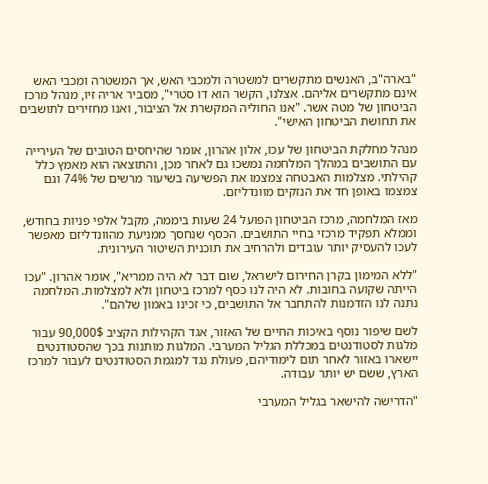"בארה"ב, האנשים מתקשרים למשטרה ולמכבי האש, אך המשטרה ומכבי האש אינם מתקשרים אליהם. אצלנו, הקשר הוא דו סטרי", מסביר אריה זיו, מנהל מרכז הביטחון של מטה אשר. "אנו החוליה המקשרת אל הציבור, ואנו מחזירים לתושבים את תחושת הביטחון האישי".

מנהל מחלקת הביטחון של עכו, אלון אהרון, אומר שהיחסים הטובים של העירייה עם התושבים במהלך המלחמה נמשכו גם לאחר מכן, והתוצאה הוא מאמץ כלל קהילתי. מצלמות האבטחה צמצמו את הפשיעה בשיעור מרשים של 74% וגם צמצמו באופן חד את הנזקים מוונדליזם.

מאז המלחמה, מרכז הביטחון הפועל 24 שעות ביממה, מקבל אלפי פניות בחודש, וממלא תפקיד מרכזי בחיי התושבים. הכסף שנחסך ממניעת מהוונדליזם מאפשר לעכו להעסיק יותר עובדים ולהרחיב את תוכנית השיטור העירונית.

"ללא המימון בקרן החירום לישראל, שום דבר לא היה ממריא", אומר אהרון. "עכו הייתה שקועה בחובות. לא היה לנו כסף למרכז ביטחון ולא למצלמות. המלחמה נתנה לנו הזדמנות להתחבר אל התושבים, כי זכינו באמון שלהם".

לשם שיפור נוסף באיכות החיים של האזור, אגד הקהילות הקציב 90,000$ עבור מלגות לסטודנטים במכללת הגליל המערבי. המלגות מותנות בכך שהסטודנטים יישארו באזור לאחר תום לימודיהם, פעולת נגד למגמת הסטודנטים לעבור למרכז הארץ, ששם יש יותר עבודה.

"הדרישה להישאר בגליל המערבי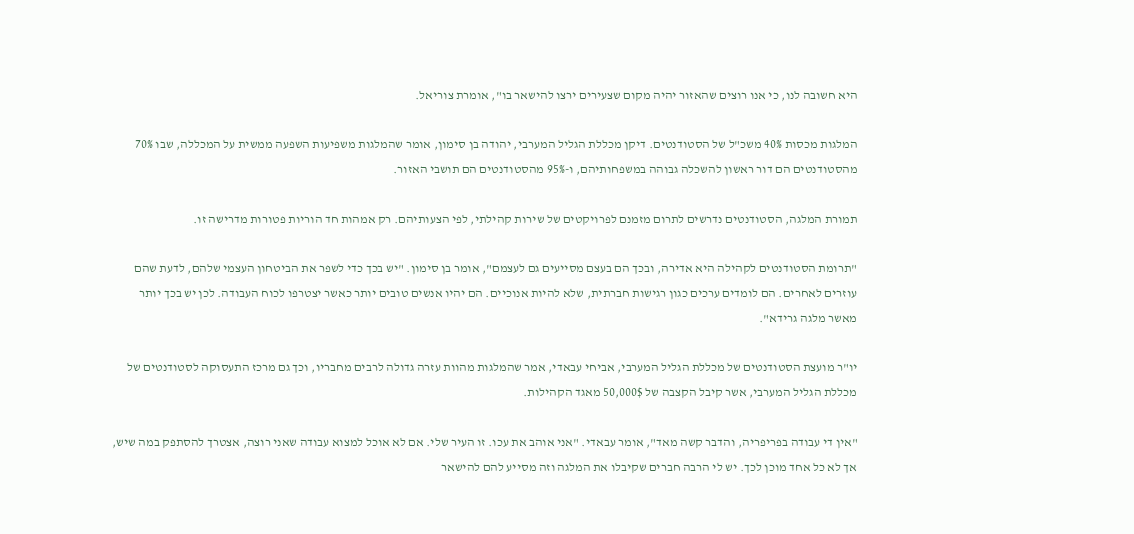היא חשובה לנו, כי אנו רוצים שהאזור יהיה מקום שצעירים ירצו להישאר בו", אומרת צוריאל.

המלגות מכסות 40% משכ"ל של הסטודנטים. דיקן מכללת הגליל המערבי, יהודה בן סימון, אומר שהמלגות משפיעות השפעה ממשית על המכללה, שבו 70% מהסטודנטים הם דור ראשון להשכלה גבוהה במשפחותיהם, ו-95% מהסטודנטים הם תושבי האזור.

תמורת המלגה, הסטודנטים נדרשים לתרום מזמנם לפרויקטים של שירות קהילתי, לפי הצעותיהם. רק אמהות חד הוריות פטורות מדרישה זו.

"תרומת הסטודנטים לקהילה היא אדירה, ובכך הם בעצם מסייעים גם לעצמם", אומר בן סימון. "יש בכך כדי לשפר את הביטחון העצמי שלהם, לדעת שהם עוזרים לאחרים. הם לומדים ערכים כגון רגישות חברתית, שלא להיות אנוכיים. הם יהיו אנשים טובים יותר כאשר יצטרפו לכוח העבודה. לכן יש בכך יותר מאשר מלגה גרידא".

יו"ר מועצת הסטודנטים של מכללת הגליל המערבי, אביחי עבאדי, אמר שהמלגות מהוות עזרה גדולה לרבים מחבריו, וכך גם מרכז התעסוקה לסטודנטים של מכללת הגליל המערבי, אשר קיבל הקצבה של 50,000$ מאגד הקהילות.

"אין די עבודה בפריפריה, והדבר קשה מאד", אומר עבאדי. "אני אוהב את עכו. זו העיר שלי. אם לא אוכל למצוא עבודה שאני רוצה, אצטרך להסתפק במה שיש, אך לא כל אחד מוכן לכך. יש לי הרבה חברים שקיבלו את המלגה וזה מסייע להם להישאר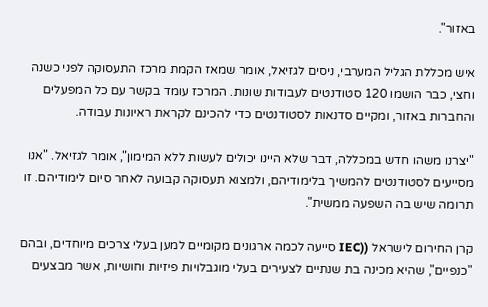באזור".

איש מכללת הגליל המערבי, ניסים לגזיאל, אומר שמאז הקמת מרכז התעסוקה לפני כשנה וחצי, כבר הושמו 120 סטודנטים לעבודות שונות. המרכז עומד בקשר עם כל המפעלים והחברות באזור, ומקיים סדנאות לסטודנטים כדי להכינם לקראת ראיונות עבודה.

"יצרנו משהו חדש במכללה, דבר שלא היינו יכולים לעשות ללא המימון", אומר לגזיאל. "אנו מסייעים לסטודנטים להמשיך בלימודיהם, ולמצוא תעסוקה קבועה לאחר סיום לימודיהם. זו תרומה שיש בה השפעה ממשית".

קרן החירום לישראל ((IEC סייעה לכמה ארגונים מקומיים למען בעלי צרכים מיוחדים, ובהם "כנפיים", שהיא מכינה בת שנתיים לצעירים בעלי מוגבלויות פיזיות וחושיות, אשר מבצעים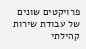פרויקטים שונים של עבודת שירות קהילתי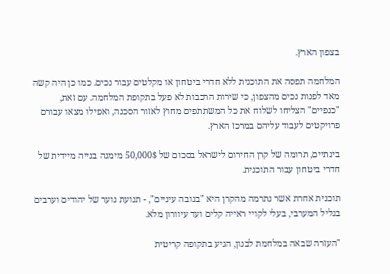בצפון הארץ.

המלחמה תפסה את התוכנית ללא חדרי ביטחון או מקלטים עבור נכים. כמו כן היה קשה מאד לפנות נכים מהצפון, כי שירות הרכבות לא פעל בתקופת המלחמה. עם זאת, "כנפיים" הצליחו לשלוח את כל המשתתפים מחוץ לאזור הסכנה, ואפילו מצאו עבורם פרויקטים לעבוד עליהם במרכז הארץ.

בינתיים, תרומה של קרן החירום לישראל בסכום של 50,000$ מימנה בנייה מיידית של חדרי ביטחון עבור התוכנית.

תוכנית אחרת אשר נתרמה מהקרן היא "בגובה עיניים", - תנועת נוער של יהודים וערבים בגליל המערבי, בעלי לקויי ראייה קלים ועד עיוורון מלא.

"העזרה שבאה במלחמת לבנון, הגיע בתקופה קריטית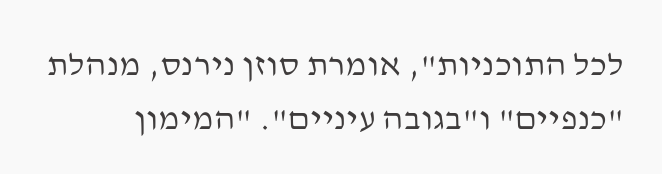לכל התוכניות", אומרת סוזן נירנס, מנהלת "כנפיים" ו"בגובה עיניים". "המימון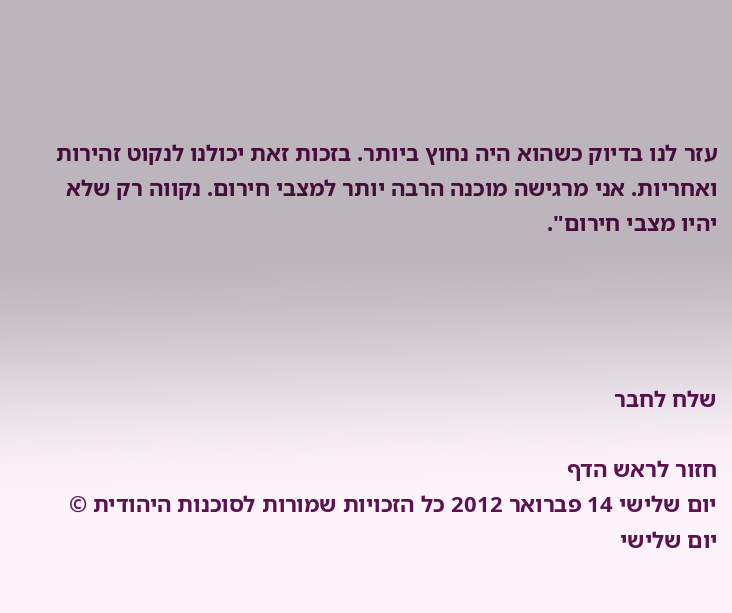עזר לנו בדיוק כשהוא היה נחוץ ביותר. בזכות זאת יכולנו לנקוט זהירות ואחריות. אני מרגישה מוכנה הרבה יותר למצבי חירום. נקווה רק שלא יהיו מצבי חירום".




שלח לחבר

חזור לראש הדף
יום שלישי 14 פברואר 2012 כל הזכויות שמורות לסוכנות היהודית © יום שלישי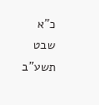כ"א שבט תשע"ב